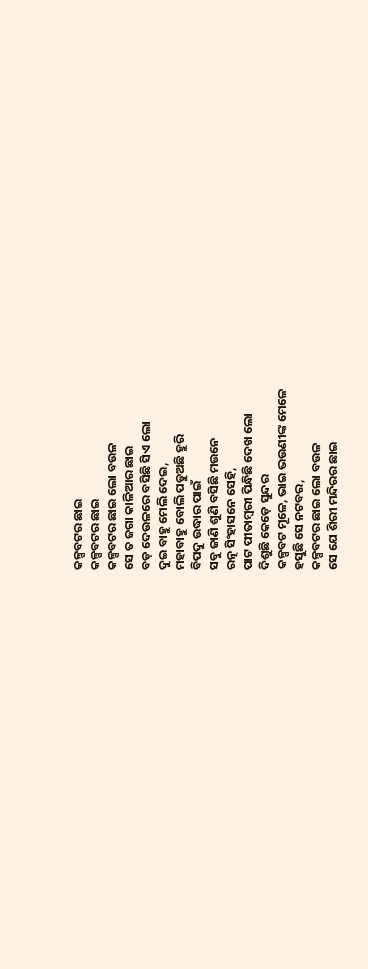କଳ୍ପବଟର ଛାଇ
କଳ୍ପବଟର ଛାଇ
କଳ୍ପବଟର ଛାଇ ଲୋ ବଉଳ
ସେ ତ ଜଗା କାଳିଆର ଛାଇ
ବଡ଼ ଦେଉଳରେ ବସିଛି ସିଏ ଲୋ
ଦୁଇ ବାହୁ ମେଲି ଦେଇ,
ମହାବାହୁ ବୋଲି ପଡୁଅଛି ହୁରି
ବିପଦୁ ଉଦ୍ଧାର ପାଇଁ
ସବୁ ଜାଣି ଶୁଣି ବସିଛି ମଉନେ
ରତ୍ନ ସିଂହାସନେ ସେହି,
ପାଟ ପୀତାମ୍ବରୀ ପିନ୍ଧିଛି ଦେଖ ଲୋ
ଦିଶୁଛି କେଡ଼େ ସୁନ୍ଦର
କଳ୍ପବଟ ମୂଳେ, ଭାଇ ଭଉଣୀଙ୍କ ମେଳେ
ହସୁଛି ସେ ନଟବର,
କଳ୍ପବଟର ଛାଇ ଲୋ ବଉଳ
ସେ ଯେ ଶିରୀ ମନ୍ଦିରର ଛାଇ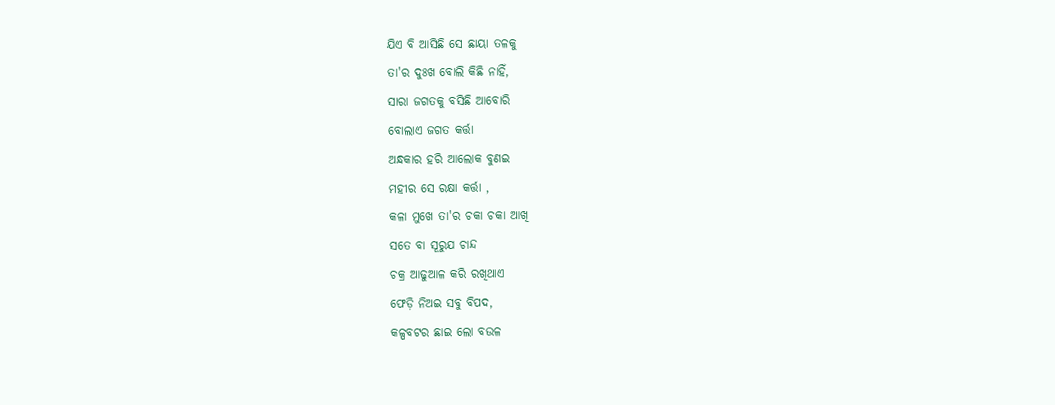ଯିଏ ବି ଆସିଛି ସେ ଛାୟା ତଳକୁ
ତା'ର ଦୁଃଖ ବୋଲି କିଛି ନାହିଁ,
ସାରା ଜଗତକୁ ବସିଛି ଆବୋରି
ବୋଲାଏ ଜଗତ କର୍ତ୍ତା
ଅନ୍ଧକାର ହରି ଆଲୋକ ବୁଣଇ
ମହୀର ସେ ରକ୍ଷା କର୍ତ୍ତା ,
କଳା ମୁଖେ ତା'ର ଚକା ଚକା ଆଖି
ସତେ ବା ସୂରୁଯ ଚାନ୍ଦ
ଚକ୍ର ଆଢୁଆଳ କରି ରଖିଥାଏ
ଫେଡ଼ି ନିଅଇ ସବୁ ବିପଦ,
କଳ୍ପବଟର ଛାଇ ଲୋ ବଉଳ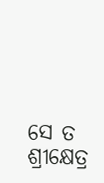ସେ ତ ଶ୍ରୀକ୍ଷେତ୍ର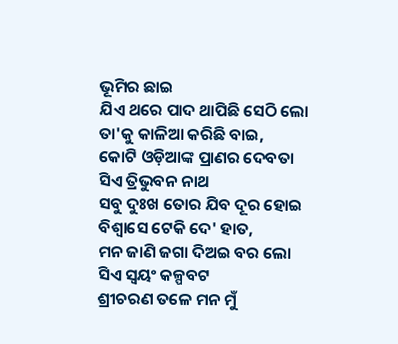ଭୂମିର ଛାଇ
ଯିଏ ଥରେ ପାଦ ଥାପିଛି ସେଠି ଲୋ
ତା'କୁ କାଳିଆ କରିଛି ବାଇ,
କୋଟି ଓଡ଼ିଆଙ୍କ ପ୍ରାଣର ଦେବତା
ସିଏ ତ୍ରିଭୁବନ ନାଥ
ସବୁ ଦୁଃଖ ତୋର ଯିବ ଦୂର ହୋଇ
ବିଶ୍ଵାସେ ଟେକି ଦେ' ହାତ,
ମନ ଜାଣି ଜଗା ଦିଅଇ ବର ଲୋ
ସିଏ ସ୍ଵୟଂ କଳ୍ପବଟ
ଶ୍ରୀଚରଣ ତଳେ ମନ ମୁଁ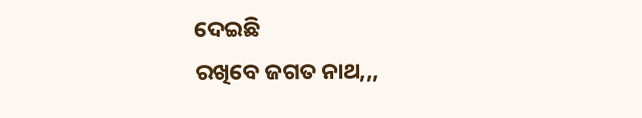ଦେଇଛି
ରଖିବେ ଜଗତ ନାଥ,,,